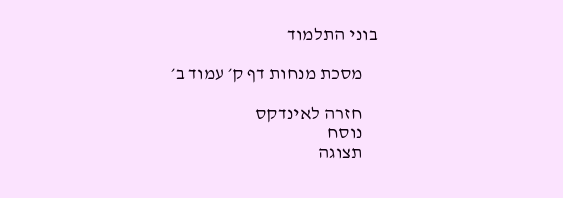בוני התלמוד

    מסכת מנחות דף ק׳ עמוד ב׳

    חזרה לאינדקס
    נוסח
    תצוגה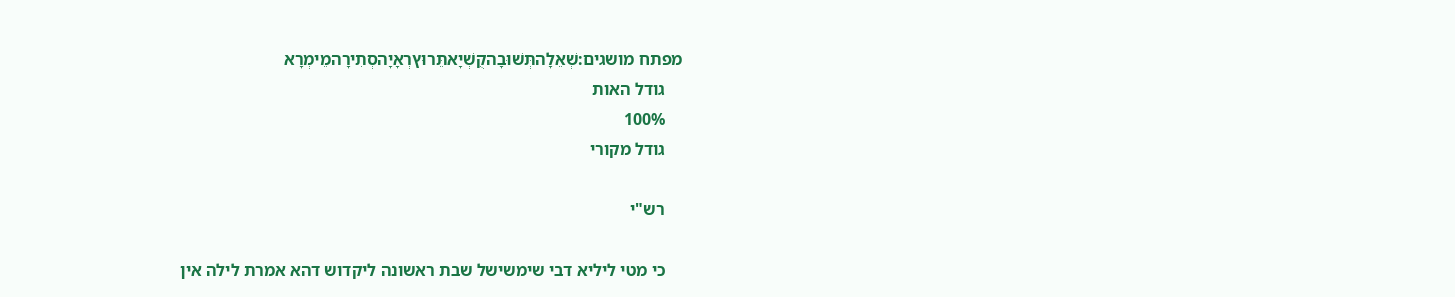מפתח מושגים:שְׁאֵלָהתְּשׁוּבָהקֻשְׁיָאתֵּרוּץרְאָיָהסְתִירָהמֵימְרָא
    גודל האות
    100%
    גודל מקורי

    רש"י

    כי מטי ליליא דבי שימשישל שבת ראשונה ליקדוש דהא אמרת לילה אין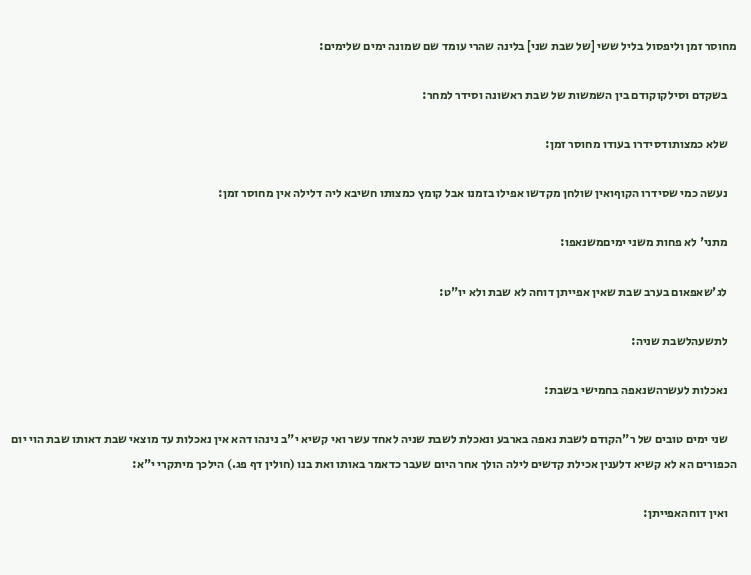מחוסר זמן וליפסול בליל ששי [של שבת שני] בלינה שהרי עומד שם שמונה ימים שלימים:

    בשקדם וסילקוקודם בין השמשות של שבת ראשונה וסידר למחר:

    שלא כמצותודסידרו בעודו מחוסר זמן:

    נעשה כמי שסידרו הקוףואין שולחן מקדשו אפילו בזמנו אבל קומץ כמצותו חשיבא ליה דלילה אין מחוסר זמן:

    מתני' לא פחות משני ימיםמשנאפו:

    לג'שאפאום בערב שבת שאין אפייתן דוחה לא שבת ולא יו"ט:

    לתשעהלשבת שניה:

    נאכלות לעשרהשנאפה בחמישי בשבת:

    שני ימים טובים של ר"הקודם לשבת נאפה בארבע ונאכלת לשבת שניה לאחד עשר ואי קשיא י"ב נינהו דהא אין נאכלות עד מוצאי שבת דאותו שבת הוי יום הכפורים הא לא קשיא דלענין אכילת קדשים לילה הולך אחר היום שעבר כדאמר באותו ואת בנו (חולין דף פג.) הילכך מיתקרי י"א:

    ואין דוחהאפייתן: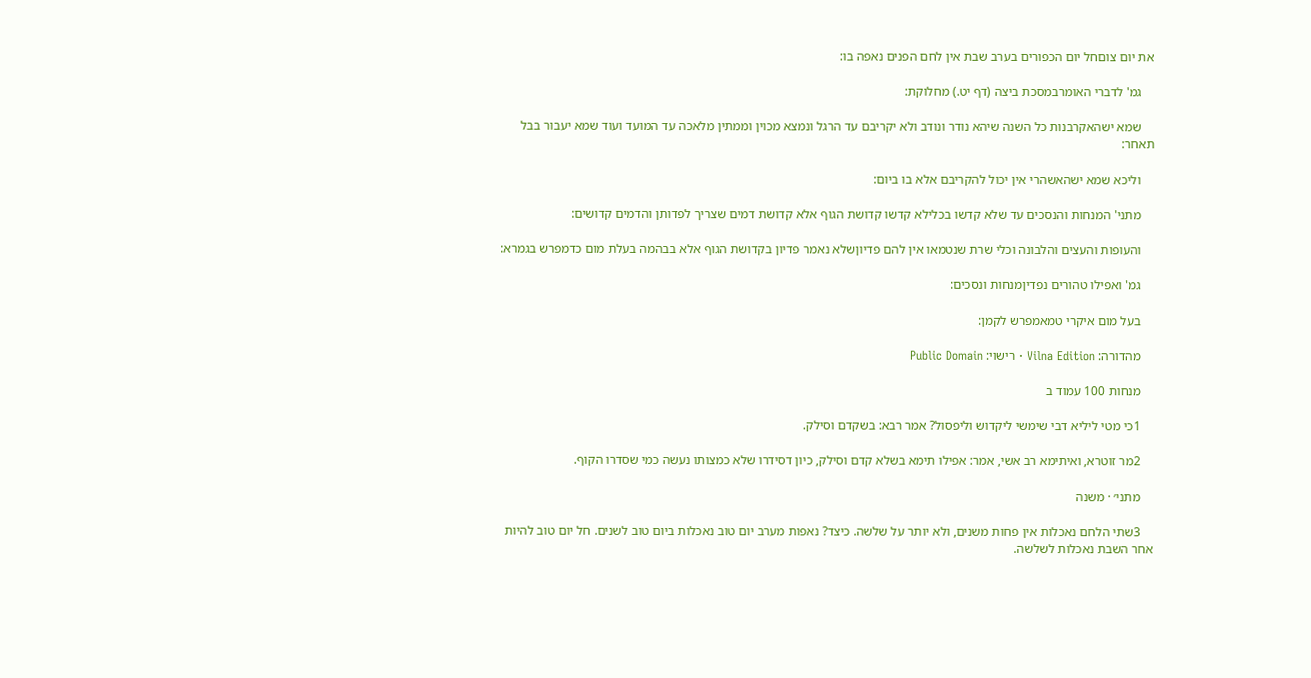את יום צוםחל יום הכפורים בערב שבת אין לחם הפנים נאפה בו:

    גמ' לדברי האומרבמסכת ביצה (דף יט.) מחלוקת:

    שמא ישהאקרבנות כל השנה שיהא נודר ונודב ולא יקריבם עד הרגל ונמצא מכוין וממתין מלאכה עד המועד ועוד שמא יעבור בבל תאחר:

    וליכא שמא ישהאשהרי אין יכול להקריבם אלא בו ביום:

    מתני' המנחות והנסכים עד שלא קדשו בכלילא קדשו קדושת הגוף אלא קדושת דמים שצריך לפדותן והדמים קדושים:

    והעופות והעצים והלבונה וכלי שרת שנטמאו אין להם פדיוןשלא נאמר פדיון בקדושת הגוף אלא בבהמה בעלת מום כדמפרש בגמרא:

    גמ' ואפילו טהורים נפדיןמנחות ונסכים:

    בעל מום איקרי טמאמפרש לקמן:

    מהדורה: Vilna Edition · רישוי: Public Domain

    מנחות 100 עמוד ב

    1כי מטי ליליא דבי שימשי ליקדוש וליפסול? אמר רבא: בשקדם וסילק.

    2מר זוטרא, ואיתימא רב אשי, אמר: אפילו תימא בשלא קדם וסילק, כיון דסידרו שלא כמצותו נעשה כמי שסדרו הקוף.

    מתני׳ · משנה

    3שתי הלחם נאכלות אין פחות משנים, ולא יותר על שלשה. כיצד? נאפות מערב יום טוב נאכלות ביום טוב לשנים. חל יום טוב להיות אחר השבת נאכלות לשלשה.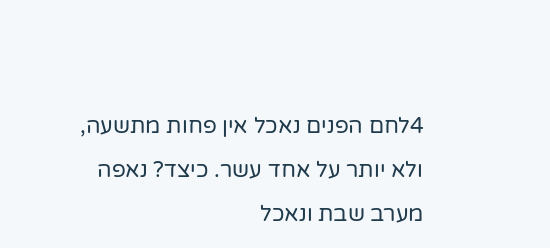4לחם הפנים נאכל אין פחות מתשעה, ולא יותר על אחד עשר. כיצד? נאפה מערב שבת ונאכל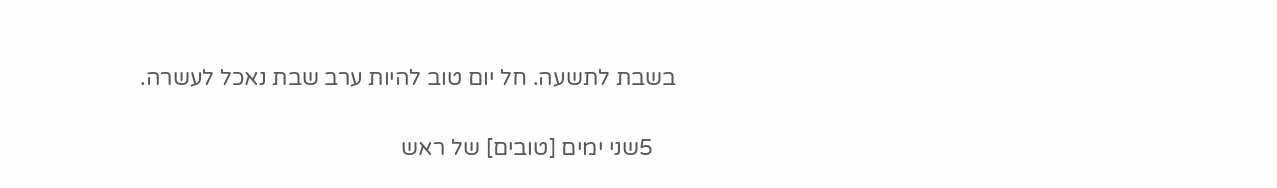בשבת לתשעה. חל יום טוב להיות ערב שבת נאכל לעשרה.

    5שני ימים [טובים] של ראש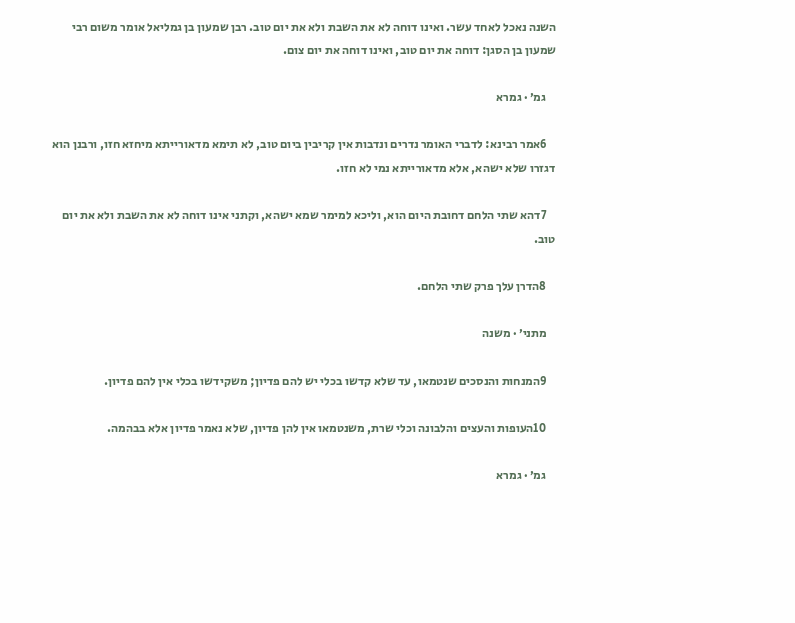השנה נאכל לאחד עשר. ואינו דוחה לא את השבת ולא את יום טוב. רבן שמעון בן גמליאל אומר משום רבי שמעון בן הסגן: דוחה את יום טוב, ואינו דוחה את יום צום.

    גמ׳ · גמרא

    6אמר רבינא: לדברי האומר נדרים ונדבות אין קריבין ביום טוב, לא תימא מדאורייתא מיחזא חזו, ורבנן הוא דגזרו שלא ישהא, אלא מדאורייתא נמי לא חזו.

    7דהא שתי הלחם דחובת היום הוא, וליכא למימר שמא ישהא, וקתני אינו דוחה לא את השבת ולא את יום טוב.

    8הדרן עלך פרק שתי הלחם.

    מתני׳ · משנה

    9המנחות והנסכים שנטמאו, עד שלא קדשו בכלי יש להם פדיון; משקידשו בכלי אין להם פדיון.

    10העופות והעצים והלבונה וכלי שרת, משנטמאו אין להן פדיון, שלא נאמר פדיון אלא בבהמה.

    גמ׳ · גמרא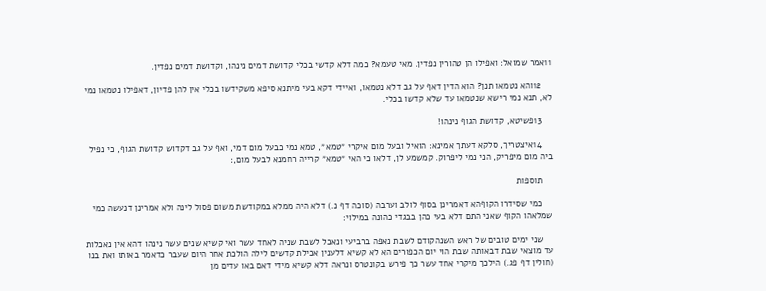11אמר שמואל: ואפילו הן טהורין נפדין. מאי טעמא? כמה דלא קדשי בכלי קדושת דמים נינהו, וקדושת דמים נפדין.

    12והא נטמאו תנן? הוא הדין דאף על גב דלא נטמאו, ואיידי דקא בעי מיתנא סיפא משקידשו בכלי אין להן פדיון, דאפילו נטמאו נמי לא, תנא נמי רישא שנטמאו עד שלא קדשו בכלי.

    13פשיטא, קדושת הגוף נינהו!

    14איצטריך, סלקא דעתך אמינא: הואיל ובעל מום איקרי ״טמא״, טמא נמי כבעל מום דמי, ואף על גב דקדוש קדושת הגוף, כי נפיל ביה מום מיפריק, הני נמי ליפרוק. קמשמע לן, דלאו כי האי ״טמא״ קרייה רחמנא לבעל מום,׃

    תוספות

    כמי שסידרו הקוףהא דאמרינן בסוף לולב וערבה (סוכה דף נ.) דלא היה ממלא במקודשת משום פסול לינה ולא אמרינן דנעשה כמי שמלאהו הקוף שאני התם דלא בעי כהן בבגדי כהונה במילוי:

    שני ימים טובים של ראש השנהקודם לשבת נאפה ברביעי ונאכל לשבת שניה לאחד עשר ואי קשיא שנים עשר נינהו דהא אין נאכלות עד מוצאי שבת דבאותה שבת הוי יום הכפורים הא לא קשיא דלענין אכילת קדשים לילה הולכת אחר היום שעבר כדאמר באותו ואת בנו (חולין דף פג.) הילכך מיקרי אחד עשר כך פירש בקונטרס ונראה דלא קשיא מידי דאם באו עדים מן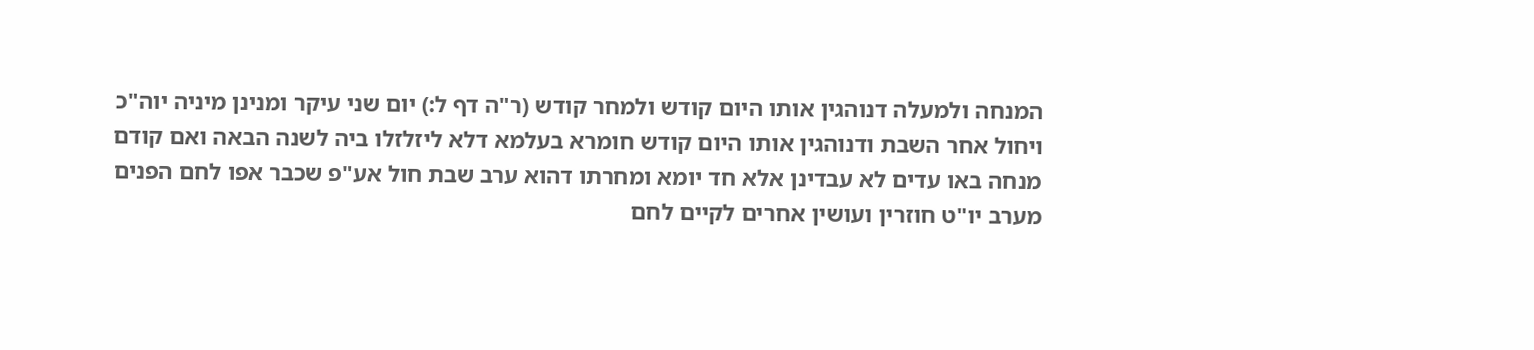המנחה ולמעלה דנוהגין אותו היום קודש ולמחר קודש (ר"ה דף ל:) יום שני עיקר ומנינן מיניה יוה"כ ויחול אחר השבת ודנוהגין אותו היום קודש חומרא בעלמא דלא ליזלזלו ביה לשנה הבאה ואם קודם מנחה באו עדים לא עבדינן אלא חד יומא ומחרתו דהוא ערב שבת חול אע"פ שכבר אפו לחם הפנים מערב יו"ט חוזרין ועושין אחרים לקיים לחם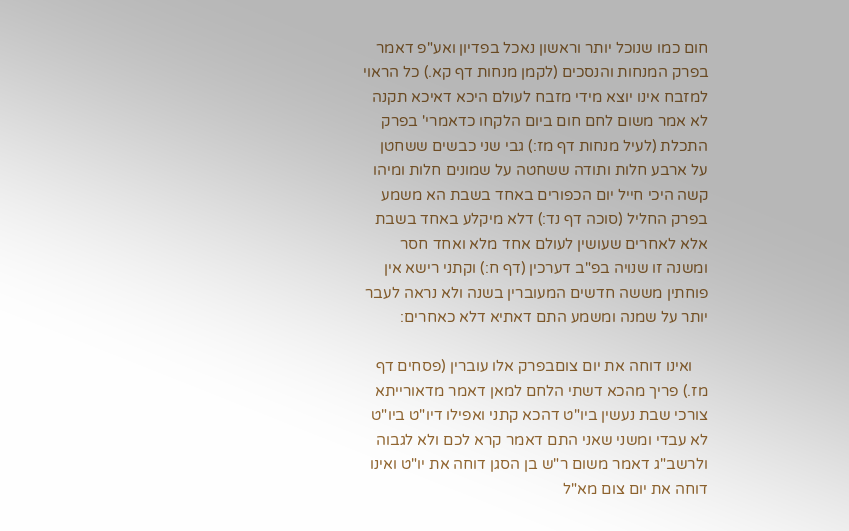חום כמו שנוכל יותר וראשון נאכל בפדיון ואע"פ דאמר בפרק המנחות והנסכים (לקמן מנחות דף קא.) כל הראוי למזבח אינו יוצא מידי מזבח לעולם היכא דאיכא תקנה לא אמר משום לחם חום ביום הלקחו כדאמרי' בפרק התכלת (לעיל מנחות דף מז:) גבי שני כבשים ששחטן על ארבע חלות ותודה ששחטה על שמונים חלות ומיהו קשה היכי חייל יום הכפורים באחד בשבת הא משמע בפרק החליל (סוכה דף נד:) דלא מיקלע באחד בשבת אלא לאחרים שעושין לעולם אחד מלא ואחד חסר ומשנה זו שנויה בפ"ב דערכין (דף ח:) וקתני רישא אין פוחתין מששה חדשים המעוברין בשנה ולא נראה לעבר יותר על שמנה ומשמע התם דאתיא דלא כאחרים:

    ואינו דוחה את יום צוםבפרק אלו עוברין (פסחים דף מז.) פריך מהכא דשתי הלחם למאן דאמר מדאורייתא צורכי שבת נעשין ביו"ט דהכא קתני ואפילו דיו"ט ביו"ט לא עבדי ומשני שאני התם דאמר קרא לכם ולא לגבוה ולרשב"ג דאמר משום ר"ש בן הסגן דוחה את יו"ט ואינו דוחה את יום צום מא"ל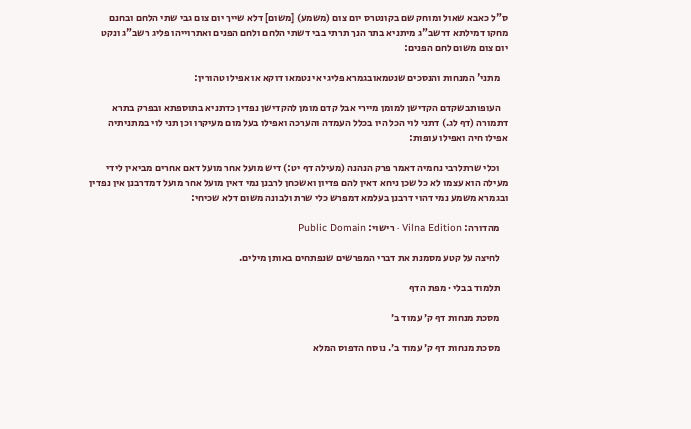ס"ל כאבא שאול ומוחק שם בקונטרס יום צום (משמע) [משום] דלא שייך יום צום גבי שתי הלחם ובחנם מחקו דמילתא דרשב"ג מיתניא בתר הנך תרתי בבי דשתי הלחם ולחם הפנים ואתרוייהו פליג רשב"ג ונקט יום צום משום לחם הפנים:

    מתני' המנחות והנסכים שנטמאובגמרא פליגי אי נטמאו דוקא או אפילו טהורין:

    העופותבשקדם הקדישן למומן מיירי אבל קדם מומן להקדישן נפדין כדתניא בתוספתא ובפרק בתרא דתמורה (דף לג.) דתני לוי הכל היו בכלל העמדה והערכה ואפילו בעל מום מעיקרו וכן תני לוי במתניתיה אפילו חיה ואפילו עופות:

    וכלי שרתלרבי נחמיה דאמר פרק הנהנה (מעילה דף יט:) דיש מועל אחר מועל דאם אחרים מביאין לידי מעילה הוא עצמו לא כל שכן ניחא דאין להם פדיון ואשכחן לרבנן נמי דאין מועל אחר מועל דמדרבנן אין נפדין ובגמרא משמע נמי דהוי דרבנן בעלמא דמפרש כלי שרת ולבונה משום דלא שכיחי:

    מהדורה: Vilna Edition · רישוי: Public Domain

    לחיצה על קטע מסמנת את דברי המפרשים שנפתחים באותן מילים.

    תלמוד בבלי · מפת הדף

    מסכת מנחות דף ק׳ עמוד ב׳

    מסכת מנחות דף ק׳ עמוד ב׳. נוסח הדפוס המלא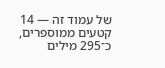של עמוד זה — 14 קטעים ממוספרים, כ־295 מילים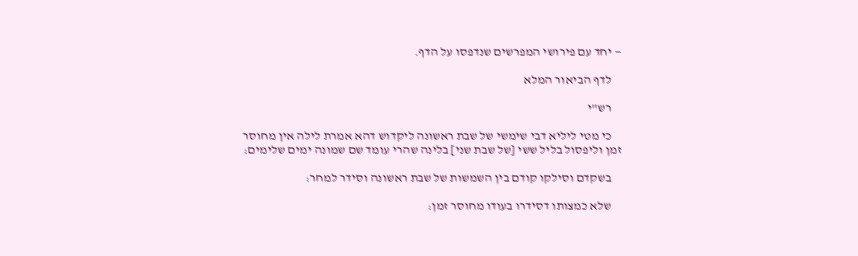— יחד עם פירושי המפרשים שנדפסו על הדף.

    לדף הביאור המלא

    רש"י

    כי מטי ליליא דבי שימשי של שבת ראשונה ליקדוש דהא אמרת לילה אין מחוסר זמן וליפסול בליל ששי [של שבת שני] בלינה שהרי עומד שם שמונה ימים שלימים:

    בשקדם וסילקו קודם בין השמשות של שבת ראשונה וסידר למחר:

    שלא כמצותו דסידרו בעודו מחוסר זמן: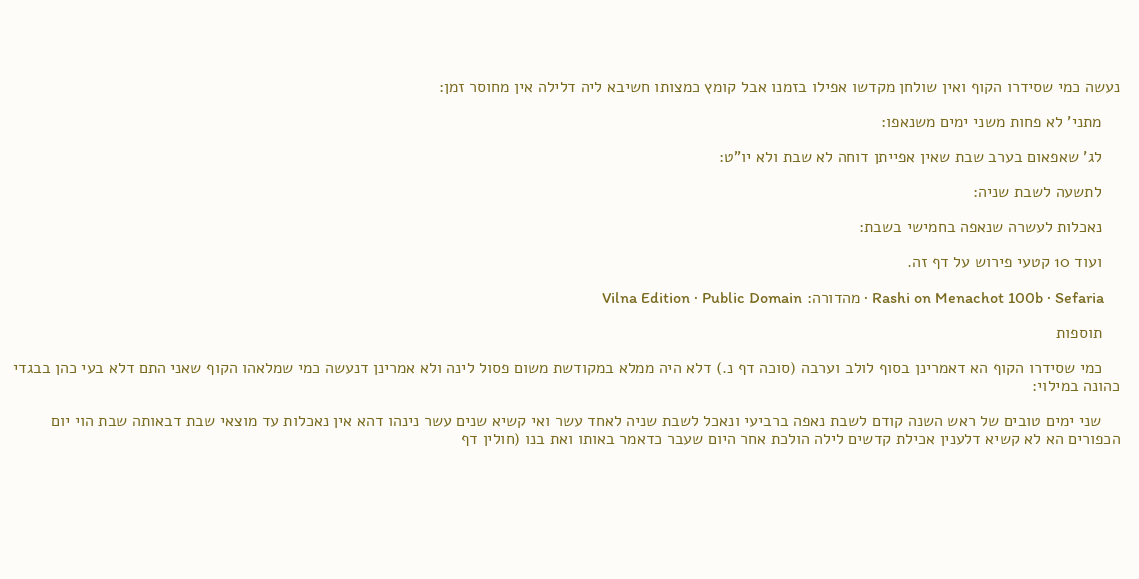נעשה כמי שסידרו הקוף ואין שולחן מקדשו אפילו בזמנו אבל קומץ כמצותו חשיבא ליה דלילה אין מחוסר זמן:

    מתני' לא פחות משני ימים משנאפו:

    לג' שאפאום בערב שבת שאין אפייתן דוחה לא שבת ולא יו"ט:

    לתשעה לשבת שניה:

    נאכלות לעשרה שנאפה בחמישי בשבת:

    ועוד 10 קטעי פירוש על דף זה.

    Rashi on Menachot 100b · Sefaria · מהדורה: Vilna Edition · Public Domain

    תוספות

    כמי שסידרו הקוף הא דאמרינן בסוף לולב וערבה (סוכה דף נ.) דלא היה ממלא במקודשת משום פסול לינה ולא אמרינן דנעשה כמי שמלאהו הקוף שאני התם דלא בעי כהן בבגדי כהונה במילוי:

    שני ימים טובים של ראש השנה קודם לשבת נאפה ברביעי ונאכל לשבת שניה לאחד עשר ואי קשיא שנים עשר נינהו דהא אין נאכלות עד מוצאי שבת דבאותה שבת הוי יום הכפורים הא לא קשיא דלענין אכילת קדשים לילה הולכת אחר היום שעבר כדאמר באותו ואת בנו (חולין דף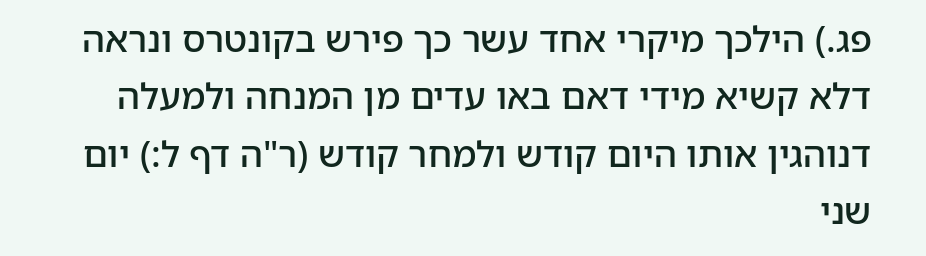פג.) הילכך מיקרי אחד עשר כך פירש בקונטרס ונראה דלא קשיא מידי דאם באו עדים מן המנחה ולמעלה דנוהגין אותו היום קודש ולמחר קודש (ר"ה דף ל:) יום שני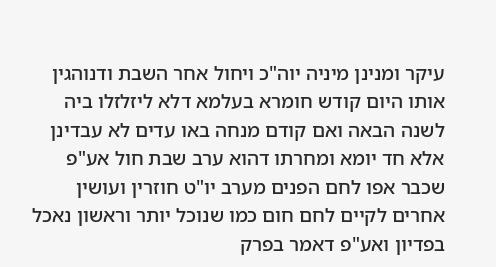עיקר ומנינן מיניה יוה"כ ויחול אחר השבת ודנוהגין אותו היום קודש חומרא בעלמא דלא ליזלזלו ביה לשנה הבאה ואם קודם מנחה באו עדים לא עבדינן אלא חד יומא ומחרתו דהוא ערב שבת חול אע"פ שכבר אפו לחם הפנים מערב יו"ט חוזרין ועושין אחרים לקיים לחם חום כמו שנוכל יותר וראשון נאכל בפדיון ואע"פ דאמר בפרק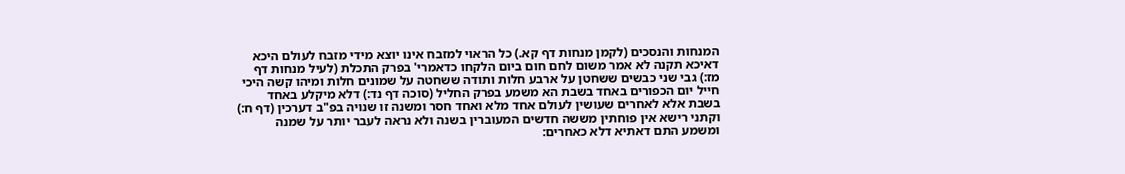המנחות והנסכים (לקמן מנחות דף קא.) כל הראוי למזבח אינו יוצא מידי מזבח לעולם היכא דאיכא תקנה לא אמר משום לחם חום ביום הלקחו כדאמרי' בפרק התכלת (לעיל מנחות דף מז:) גבי שני כבשים ששחטן על ארבע חלות ותודה ששחטה על שמונים חלות ומיהו קשה היכי חייל יום הכפורים באחד בשבת הא משמע בפרק החליל (סוכה דף נד:) דלא מיקלע באחד בשבת אלא לאחרים שעושין לעולם אחד מלא ואחד חסר ומשנה זו שנויה בפ"ב דערכין (דף ח:) וקתני רישא אין פוחתין מששה חדשים המעוברין בשנה ולא נראה לעבר יותר על שמנה ומשמע התם דאתיא דלא כאחרים: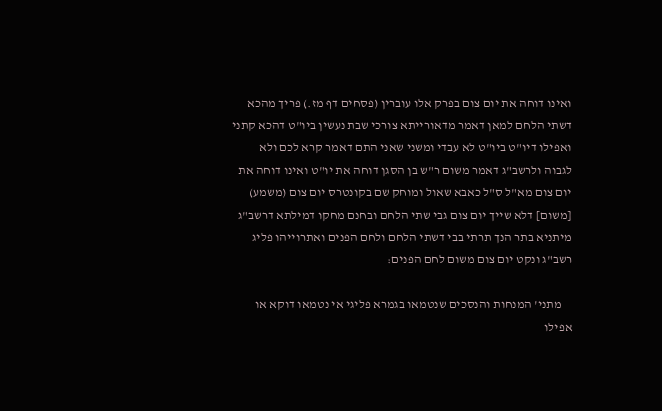ואינו דוחה את יום צום בפרק אלו עוברין (פסחים דף מז.) פריך מהכא דשתי הלחם למאן דאמר מדאורייתא צורכי שבת נעשין ביו"ט דהכא קתני ואפילו דיו"ט ביו"ט לא עבדי ומשני שאני התם דאמר קרא לכם ולא לגבוה ולרשב"ג דאמר משום ר"ש בן הסגן דוחה את יו"ט ואינו דוחה את יום צום מא"ל ס"ל כאבא שאול ומוחק שם בקונטרס יום צום (משמע) [משום] דלא שייך יום צום גבי שתי הלחם ובחנם מחקו דמילתא דרשב"ג מיתניא בתר הנך תרתי בבי דשתי הלחם ולחם הפנים ואתרוייהו פליג רשב"ג ונקט יום צום משום לחם הפנים:

    מתני' המנחות והנסכים שנטמאו בגמרא פליגי אי נטמאו דוקא או אפילו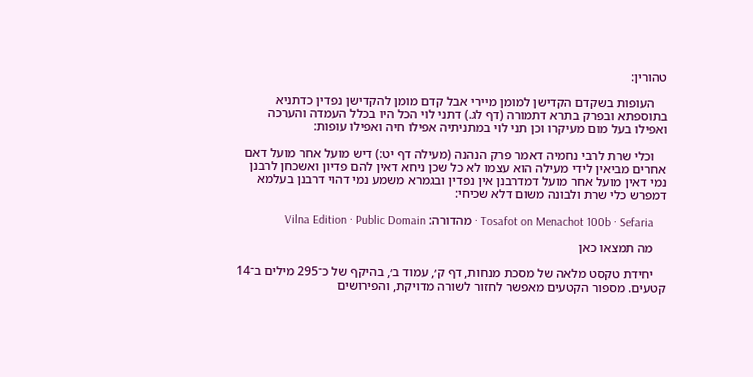טהורין:

    העופות בשקדם הקדישן למומן מיירי אבל קדם מומן להקדישן נפדין כדתניא בתוספתא ובפרק בתרא דתמורה (דף לג.) דתני לוי הכל היו בכלל העמדה והערכה ואפילו בעל מום מעיקרו וכן תני לוי במתניתיה אפילו חיה ואפילו עופות:

    וכלי שרת לרבי נחמיה דאמר פרק הנהנה (מעילה דף יט:) דיש מועל אחר מועל דאם אחרים מביאין לידי מעילה הוא עצמו לא כל שכן ניחא דאין להם פדיון ואשכחן לרבנן נמי דאין מועל אחר מועל דמדרבנן אין נפדין ובגמרא משמע נמי דהוי דרבנן בעלמא דמפרש כלי שרת ולבונה משום דלא שכיחי:

    Tosafot on Menachot 100b · Sefaria · מהדורה: Vilna Edition · Public Domain

    מה תמצאו כאן

    יחידת טקסט מלאה של מסכת מנחות, דף ק׳, עמוד ב׳, בהיקף של כ־295 מילים ב־14 קטעים. מספור הקטעים מאפשר לחזור לשורה מדויקת, והפירושים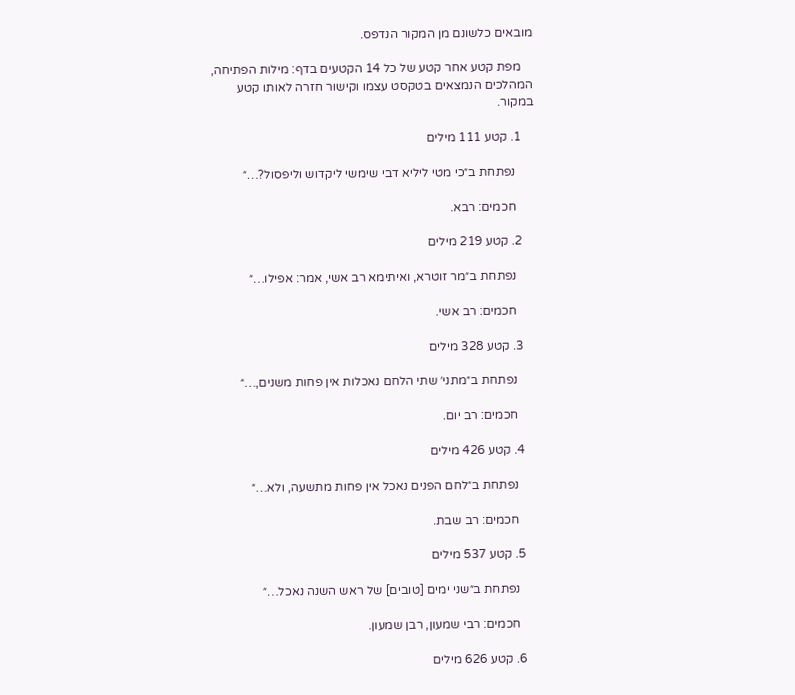מובאים כלשונם מן המקור הנדפס.

    מפת קטע אחר קטע של כל 14 הקטעים בדף: מילות הפתיחה, המהלכים הנמצאים בטקסט עצמו וקישור חזרה לאותו קטע במקור.

    1. קטע 111 מילים

      נפתחת ב״כי מטי ליליא דבי שימשי ליקדוש וליפסול?…״

      חכמים: רבא.

    2. קטע 219 מילים

      נפתחת ב״מר זוטרא, ואיתימא רב אשי, אמר: אפילו…״

      חכמים: רב אשי.

    3. קטע 328 מילים

      נפתחת ב״מתני׳ שתי הלחם נאכלות אין פחות משנים,…״

      חכמים: רב יום.

    4. קטע 426 מילים

      נפתחת ב״לחם הפנים נאכל אין פחות מתשעה, ולא…״

      חכמים: רב שבת.

    5. קטע 537 מילים

      נפתחת ב״שני ימים [טובים] של ראש השנה נאכל…״

      חכמים: רבי שמעון, רבן שמעון.

    6. קטע 626 מילים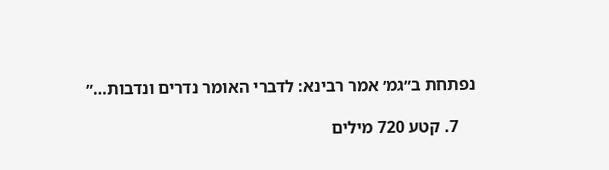נפתחת ב״גמ׳ אמר רבינא: לדברי האומר נדרים ונדבות…״

    7. קטע 720 מילים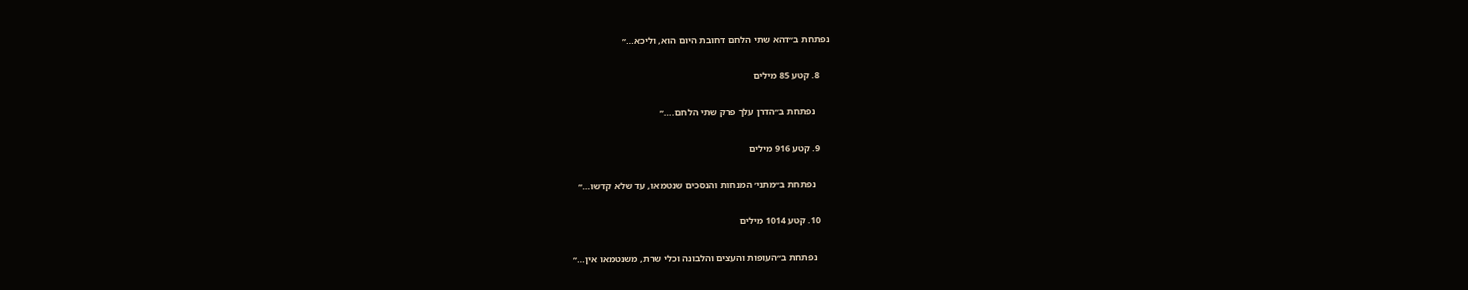נפתחת ב״דהא שתי הלחם דחובת היום הוא, וליכא…״

    8. קטע 85 מילים

      נפתחת ב״הדרן עלך פרק שתי הלחם.…״

    9. קטע 916 מילים

      נפתחת ב״מתני׳ המנחות והנסכים שנטמאו, עד שלא קדשו…״

    10. קטע 1014 מילים

      נפתחת ב״העופות והעצים והלבונה וכלי שרת, משנטמאו אין…״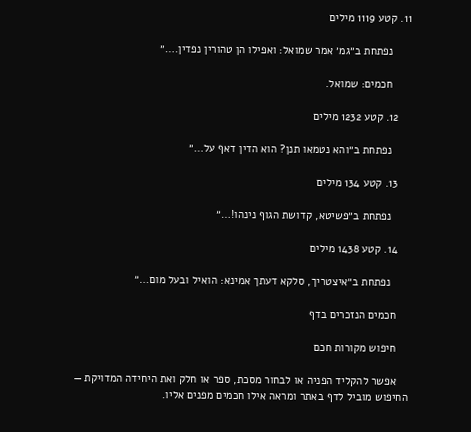11. קטע 1119 מילים

      נפתחת ב״גמ׳ אמר שמואל: ואפילו הן טהורין נפדין.…״

      חכמים: שמואל.

    12. קטע 1232 מילים

      נפתחת ב״והא נטמאו תנן? הוא הדין דאף על…״

    13. קטע 134 מילים

      נפתחת ב״פשיטא, קדושת הגוף נינהו!…״

    14. קטע 1438 מילים

      נפתחת ב״איצטריך, סלקא דעתך אמינא: הואיל ובעל מום…״

    חכמים הנזכרים בדף

    חיפוש מקורות חכם

    אפשר להקליד הפניה או לבחור מסכת, ספר או חלק ואת היחידה המדויקת — החיפוש מוביל לדף באתר ומראה אילו חכמים מפנים אליו.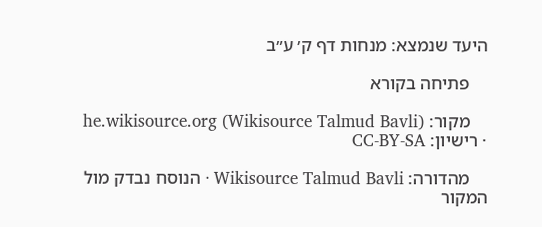היעד שנמצא: מנחות דף ק׳ ע״ב

    פתיחה בקורא

    מקור: he.wikisource.org (Wikisource Talmud Bavli) · רישיון: CC-BY-SA

    מהדורה: Wikisource Talmud Bavli · הנוסח נבדק מול המקור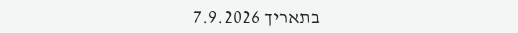בתאריך 7.9.2026